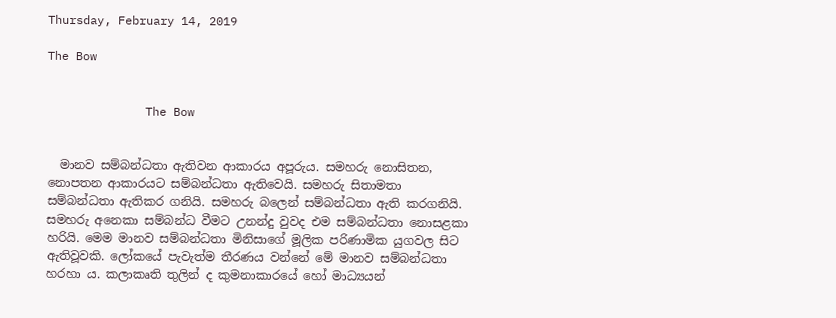Thursday, February 14, 2019

The Bow


              The Bow


  මානව සම්බන්ධතා ඇතිවන ආකාරය අපූරුය. සමහරු නොසිතන, නොපතන ආකාරයට සම්බන්ධතා ඇතිවෙයි. සමහරු සිතාමතා සම්බන්ධතා ඇතිකර ගනියි. සමහරු බලෙන් සම්බන්ධතා ඇති කරගනියි. සමහරු අනෙකා සම්බන්ධ වීමට උනන්දු වුවද එම සම්බන්ධතා නොසළකා හරියි. මෙම මානව සම්බන්ධතා මිනිසාගේ මූලික පරිණාමික යුගවල සිට ඇතිවූවකි. ලෝකයේ පැවැත්ම තීරණය වන්නේ මේ මානව සම්බන්ධතා හරහා ය. කලාකෘති තුලින් ද කුමනාකාරයේ හෝ මාධ්‍යයන්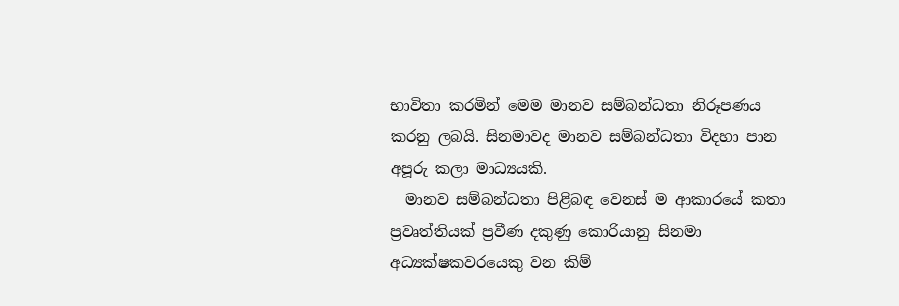භාවිතා කරමින් මෙම මානව සම්බන්ධතා නිරූපණය කරනු ලබයි. සිනමාවද මානව සම්බන්ධතා විදහා පාන අපූරු කලා මාධ්‍යයකි.
  මානව සම්බන්ධතා පිළිබඳ වෙනස් ම ආකාරයේ කතා ප්‍රවෘත්තියක් ප්‍රවීණ දකුණු කොරියානු සිනමා අධ්‍යක්ෂකවරයෙකු වන කිම්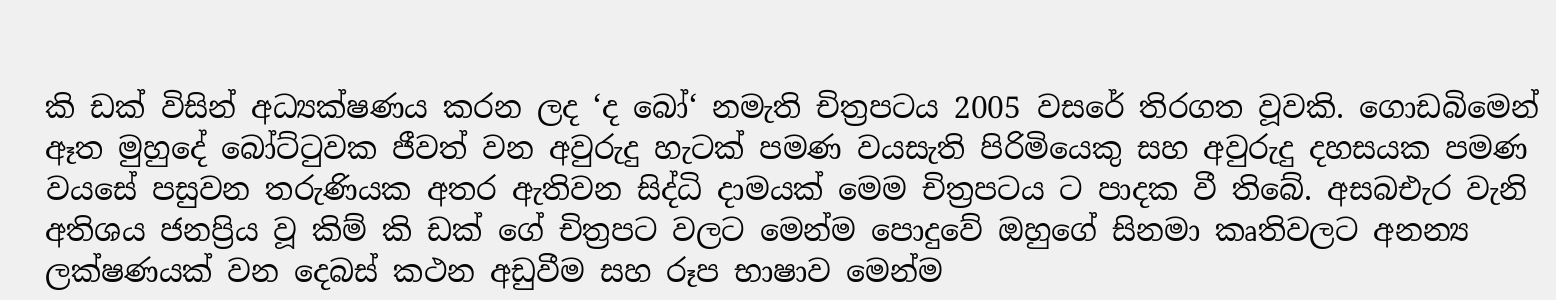කි ඩක් විසින් අධ්‍යක්ෂණය කරන ලද ‘ද බෝ‘ නමැති චිත්‍රපටය 2005 වසරේ තිරගත වූවකි. ගොඩබිමෙන් ඈත මුහුදේ බෝට්ටුවක ජීවත් වන අවුරුදු හැටක් පමණ වයසැති පිරිමියෙකු සහ අවුරුදු දහසයක පමණ වයසේ පසුවන තරුණියක අතර ඇතිවන සිද්ධි දාමයක් මෙම චිත්‍රපටය ට පාදක වී තිබේ. අසබඑැර වැනි අතිශය ජනප්‍රිය වූ කිම් කි ඩක් ගේ චිත්‍රපට වලට මෙන්ම පොදුවේ ඔහුගේ සිනමා කෘතිවලට අනන්‍ය ලක්ෂණයක් වන දෙබස් කථන අඩුවීම සහ රූප භාෂාව මෙන්ම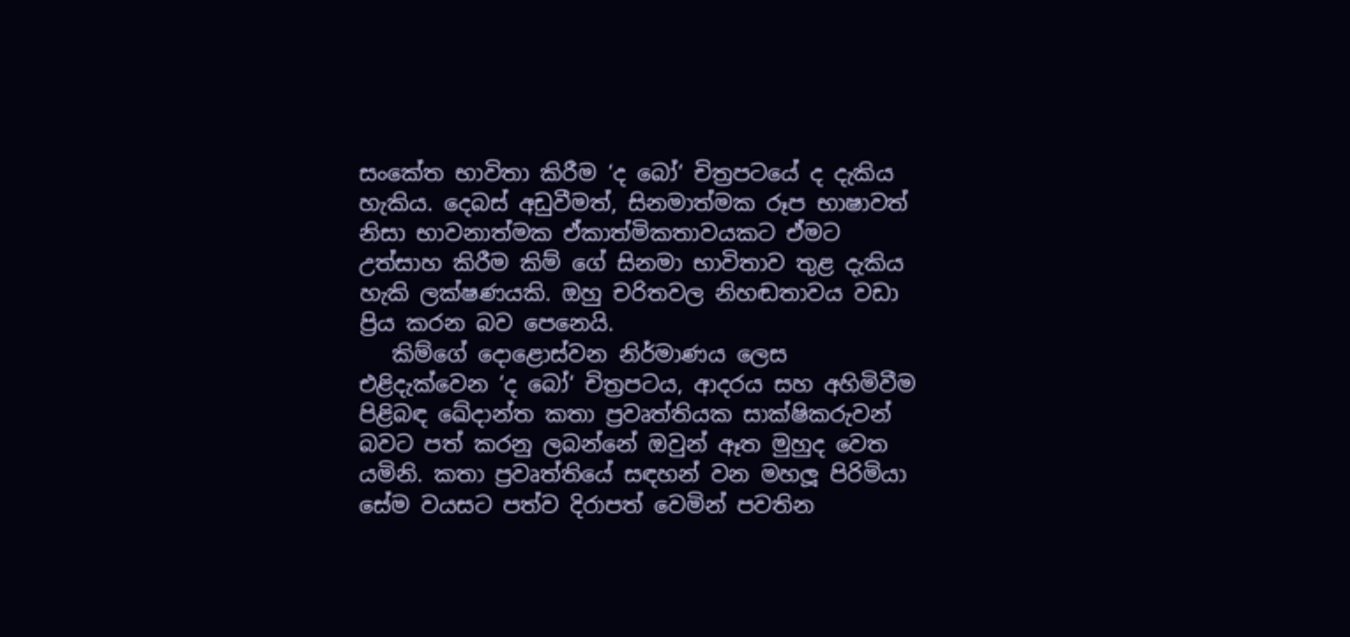සංකේත භාවිතා කිරීම ‘ද බෝ‘ චිත්‍රපටයේ ද දැකිය හැකිය. දෙබස් අඩුවීමත්, සිනමාත්මක රූප භාෂාවත් නිසා භාවනාත්මක ඒකාත්මිකතාවයකට ඒමට උත්සාහ කිරීම කිම් ගේ සිනමා භාවිතාව තුළ දැකිය හැකි ලක්ෂණයකි. ඔහු චරිතවල නිහඬතාවය වඩා ප්‍රිය කරන බව පෙනෙයි.
   කිම්ගේ දොළොස්වන නිර්මාණය ලෙස එළිදැක්වෙන ‘ද බෝ‘ චිත්‍රපටය, ආදරය සහ අහිමිවීම පිළිබඳ ඛේදාන්ත කතා ප්‍රවෘත්තියක සාක්ෂිකරුවන් බවට පත් කරනු ලබන්නේ ඔවුන් ඈත මුහුද වෙත යමිනි. කතා ප්‍රවෘත්තියේ සඳහන් වන මහලූ පිරිමියා සේම වයසට පත්ව දිරාපත් වෙමින් පවතින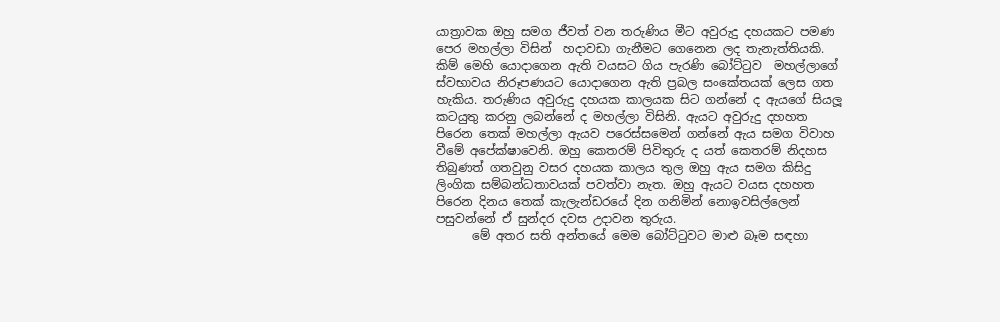යාත්‍රාවක ඔහු සමග ජීවත් වන තරුණිය මීට අවුරුදු දහයකට පමණ පෙර මහල්ලා විසින්  හදාවඩා ගැනීමට ගෙනෙන ලද තැනැත්තියකි. කිම් මෙහි යොදාගෙන ඇති වයසට ගිය පැරණි බෝට්ටුව  මහල්ලාගේ ස්වභාවය නිරූපණයට යොදාගෙන ඇති ප්‍රබල සංකේතයක් ලෙස ගත හැකිය. තරුණිය අවුරුදු දහයක කාලයක සිට ගන්නේ ද ඇයගේ සියලූ කටයුතු කරනු ලබන්නේ ද මහල්ලා විසිනි. ඇයට අවුරුදු දහහත පිරෙන තෙක් මහල්ලා ඇයව පරෙස්සමෙන් ගන්නේ ඇය සමග විවාහ වීමේ අපේක්ෂාවෙනි. ඔහු කෙතරම් පිවිතුරු ද යත් කෙතරම් නිදහස තිබුණත් ගතවුනු වසර දහයක කාලය තුල ඔහු ඇය සමග කිසිදු ලිංගික සම්බන්ධතාවයක් පවත්වා නැත. ඔහු ඇයට වයස දහහත පිරෙන දිනය තෙක් කැලැන්ඩරයේ දින ගනිමින් නොඉවසිල්ලෙන් පසුවන්නේ ඒ සුන්දර දවස උදාවන තුරුය.
      මේ අතර සති අන්තයේ මෙම බෝට්ටුවට මාළු බෑම සඳහා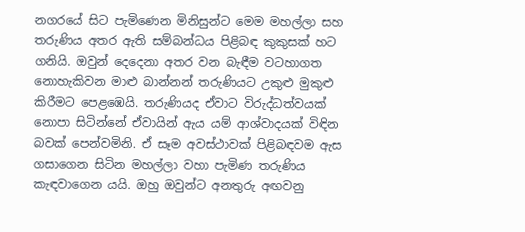නගරයේ සිට පැමිණෙන මිනිසුන්ට මෙම මහල්ලා සහ තරුණිය අතර ඇති සම්බන්ධය පිළිබඳ කුකුසක් හට ගනියි. ඔවුන් දෙදෙනා අතර වන බැඳීම වටහාගත නොහැකිවන මාළු බාන්නන් තරුණියට උකුළු මුකුළු කිරීමට පෙළඹෙයි. තරුණියද ඒවාට විරුද්ධත්වයක් නොපා සිටින්නේ ඒවායින් ඇය යම් ආශ්වාදයක් විඳින බවක් පෙන්වමිනි. ඒ සෑම අවස්ථාවක් පිළිබඳවම ඇස ගසාගෙන සිටින මහල්ලා වහා පැමිණ තරුණිය කැඳවාගෙන යයි. ඔහු ඔවුන්ට අනතුරු අඟවනු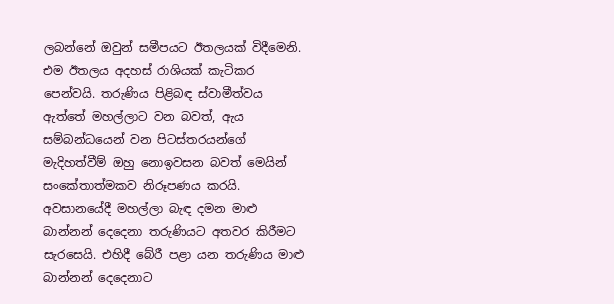ලබන්නේ ඔවුන් සමීපයට ඊතලයක් විදීමෙනි. එම ඊතලය අදහස් රාශියක් කැටිකර පෙන්වයි. තරුණිය පිළිබඳ ස්වාමීත්වය ඇත්තේ මහල්ලාට වන බවත්, ඇය සම්බන්ධයෙන් වන පිටස්තරයන්ගේ මැදිහත්වීම් ඔහු නොඉවසන බවත් මෙයින් සංකේතාත්මකව නිරූපණය කරයි. අවසානයේදී මහල්ලා බැඳ දමන මාළු බාන්නන් දෙදෙනා තරුණියට අතවර කිරීමට සැරසෙයි. එහිදී බේරී පළා යන තරුණිය මාළු බාන්නන් දෙදෙනාට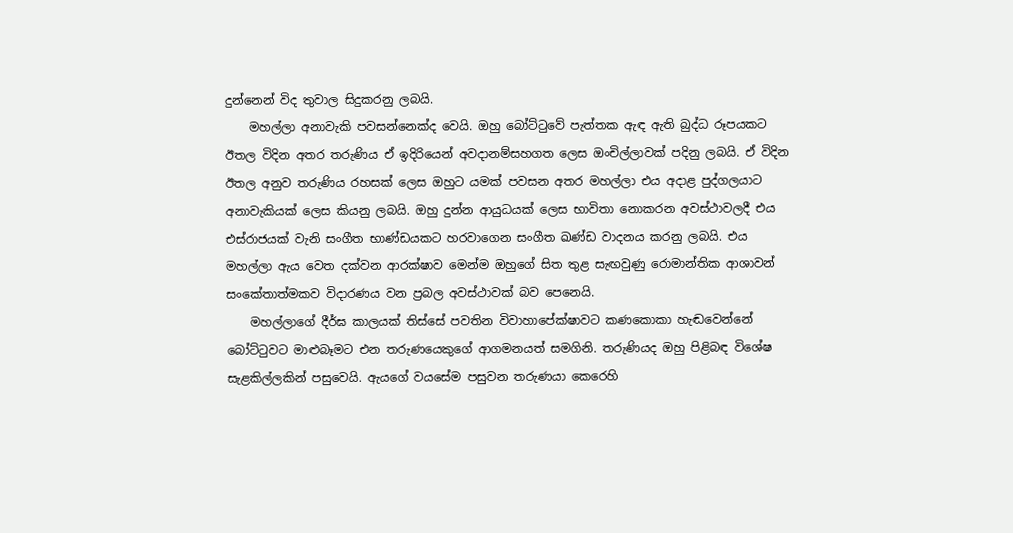දුන්නෙන් විද තුවාල සිදුකරනු ලබයි.
    මහල්ලා අනාවැකි පවසන්නෙක්ද වෙයි. ඔහු බෝට්ටුවේ පැත්තක ඇඳ ඇති බුද්ධ රූපයකට ඊතල විදින අතර තරුණිය ඒ ඉදිරියෙන් අවදානම්සහගත ලෙස ඔංචිල්ලාවක් පදිනු ලබයි. ඒ විදින ඊතල අනුව තරුණිය රහසක් ලෙස ඔහුට යමක් පවසන අතර මහල්ලා එය අදාළ පුද්ගලයාට අනාවැකියක් ලෙස කියනු ලබයි. ඔහු දුන්න ආයුධයක් ලෙස භාවිතා නොකරන අවස්ථාවලදී එය එස්රාජයක් වැනි සංගීත භාණ්ඩයකට හරවාගෙන සංගීත ඛණ්ඩ වාදනය කරනු ලබයි. එය මහල්ලා ඇය වෙත දක්වන ආරක්ෂාව මෙන්ම ඔහුගේ සිත තුළ සැඟවුණු රොමාන්තික ආශාවන් සංකේතාත්මකව විදාරණය වන ප්‍රබල අවස්ථාවක් බව පෙනෙයි.
    මහල්ලාගේ දීර්ඝ කාලයක් තිස්සේ පවතින විවාහාපේක්ෂාවට කණකොකා හැඬවෙන්නේ බෝට්ටුවට මාළුබෑමට එන තරුණයෙකුගේ ආගමනයත් සමගිනි. තරුණියද ඔහු පිළිබඳ විශේෂ සැළකිල්ලකින් පසුවෙයි. ඇයගේ වයසේම පසුවන තරුණයා කෙරෙහි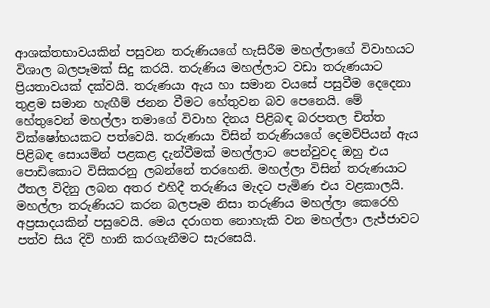ආශක්තභාවයකින් පසුවන තරුණියගේ හැසිරීම මහල්ලාගේ විවාහයට විශාල බලපෑමක් සිදු කරයි. තරුණිය මහල්ලාට වඩා තරුණයාට ප්‍රියතාවයක් දක්වයි. තරුණයා ඇය හා සමාන වයසේ පසුවීම දෙදෙනා තුළම සමාන හැඟීම් ජනන වීමට හේතුවන බව පෙනෙයි. මේ හේතුවෙන් මහල්ලා තමාගේ විවාහ දිනය පිළිබඳ බරපතල චිත්ත වික්ෂෝභයකට පත්වෙයි. තරුණයා විසින් තරුණියගේ දෙමව්පියන් ඇය පිළිබඳ සොයමින් පළකළ දැන්වීමක් මහල්ලාට පෙන්වුවද ඔහු එය පොඩිකොට විසිකරනු ලබන්නේ තරහෙනි. මහල්ලා විසින් තරුණයාට ඊතල විදිනු ලබන අතර එහිදී තරුණිය මැදට පැමිණ එය වළකාලයි. මහල්ලා තරුණියට කරන බලපෑම නිසා තරුණිය මහල්ලා කෙරෙහි අප්‍රසාදයකින් පසුවෙයි. මෙය දරාගත නොහැකි වන මහල්ලා ලැජ්ජාවට පත්ව සිය දිවි හානි කරගැනීමට සැරසෙයි.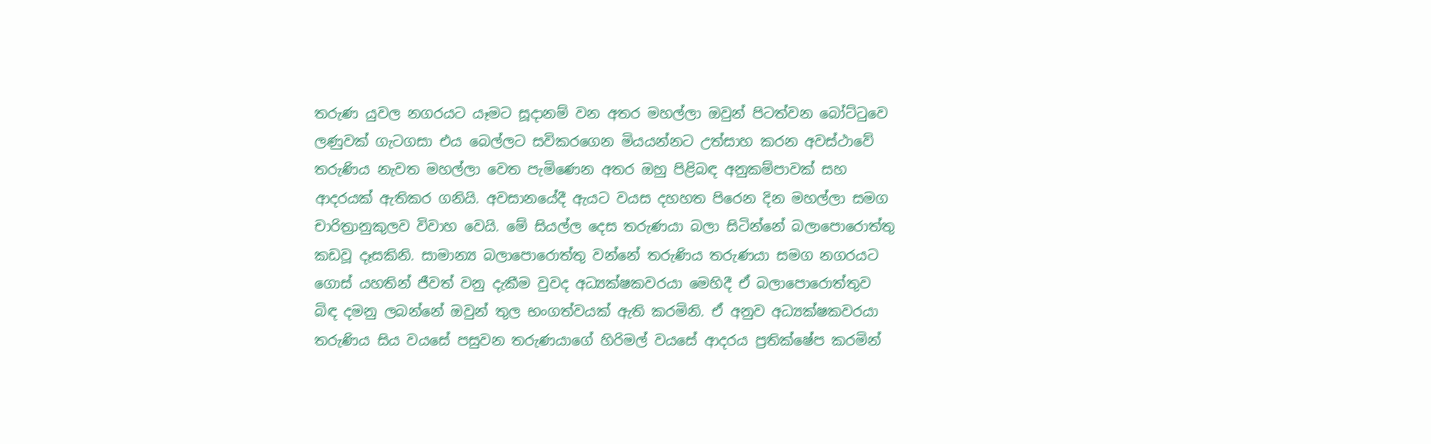තරුණ යුවල නගරයට යෑමට සූදානම් වන අතර මහල්ලා ඔවුන් පිටත්වන බෝට්ටුවෙ ලණුවක් ගැටගසා එය බෙල්ලට සවිකරගෙන මියයන්නට උත්සාහ කරන අවස්ථාවේ තරුණිය නැවත මහල්ලා වෙත පැමිණෙන අතර ඔහු පිළිබඳ අනුකම්පාවක් සහ ආදරයක් ඇතිකර ගනියි. අවසානයේදී ඇයට වයස දහහත පිරෙන දින මහල්ලා සමග චාරිත්‍රානුකුලව විවාහ වෙයි. මේ සියල්ල දෙස තරුණයා බලා සිටින්නේ බලාපොරොත්තු කඩවූ දෑසකිනි. සාමාන්‍ය බලාපොරොත්තු වන්නේ තරුණිය තරුණයා සමග නගරයට ගොස් යහතින් ජීවත් වනු දැකීම වුවද අධ්‍යක්ෂකවරයා මෙහිදී ඒ බලාපොරොත්තුව බිඳ දමනු ලබන්නේ ඔවුන් තුල භංගත්වයක් ඇති කරමිනි. ඒ අනුව අධ්‍යක්ෂකවරයා තරුණිය සිය වයසේ පසුවන තරුණයාගේ හිරිමල් වයසේ ආදරය ප්‍රතික්ෂේප කරමින්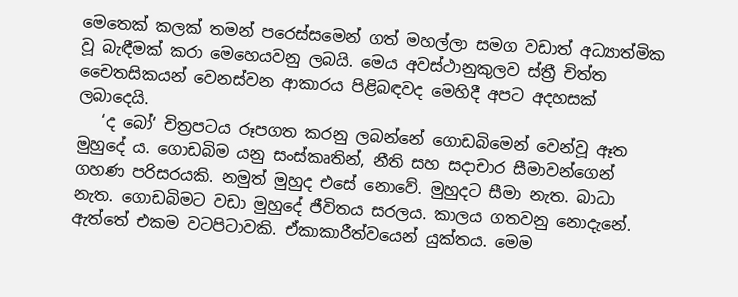මෙතෙක් කලක් තමන් පරෙස්සමෙන් ගත් මහල්ලා සමග වඩාත් අධ්‍යාත්මික වූ බැඳීමක් කරා මෙහෙයවනු ලබයි. මෙය අවස්ථානුකුලව ස්ත්‍රී චිත්ත චෛතසිකයන් වෙනස්වන ආකාරය පිළිබඳවද මෙහිදී අපට අදහසක් ලබාදෙයි.
   ‘ද බෝ‘ චිත්‍රපටය රූපගත කරනු ලබන්නේ ගොඩබිමෙන් වෙන්වූ ඈත මුහුදේ ය. ගොඩබිම යනු සංස්කෘතින්, නීති සහ සදාචාර සීමාවන්ගෙන් ගහණ පරිසරයකි. නමුත් මුහුද එසේ නොවේ. මුහුදට සීමා නැත. බාධා නැත. ගොඩබිමට වඩා මුහුදේ ජීවිතය සරලය. කාලය ගතවනු නොදැනේ. ඇත්තේ එකම වටපිටාවකි. ඒකාකාරීත්වයෙන් යුක්තය. මෙම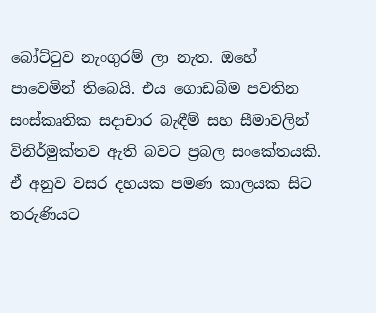බෝට්ටුව නැංගුරම් ලා නැත. ඔහේ පාවෙමින් තිබෙයි. එය ගොඩබිම පවතින සංස්කෘතික සදාචාර බැඳීම් සහ සීමාවලින් විනිර්මුක්තව ඇති බවට ප්‍රබල සංකේතයකි. ඒ අනුව වසර දහයක පමණ කාලයක සිට තරුණියට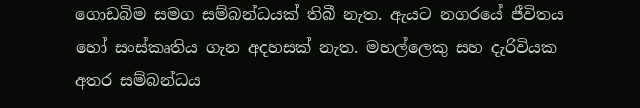ගොඩබිම සමග සම්බන්ධයක් තිබී නැත. ඇයට නගරයේ ජීවිතය හෝ සංස්කෘතිය ගැන අදහසක් නැත. මහල්ලෙකු සහ දැරිවියක අතර සම්බන්ධය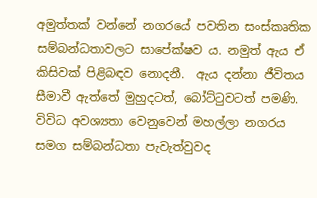අමුත්තක් වන්නේ නගරයේ පවතින සංස්කෘතික සම්බන්ධතාවලට සාපේක්ෂව ය. නමුත් ඇය ඒ කිසිවක් පිළිබඳව නොදනී.  ඇය දන්නා ජීවිතය සීමාවී ඇත්තේ මුහුදටත්, බෝට්ටුවටත් පමණි. විවිධ අවශ්‍යතා වෙනුවෙන් මහල්ලා නගරය සමග සම්බන්ධතා පැවැත්වුවද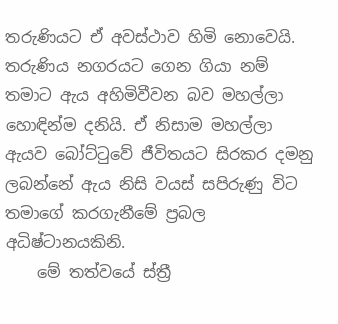තරුණියට ඒ අවස්ථාව හිමි නොවෙයි. තරුණිය නගරයට ගෙන ගියා නම් තමාට ඇය අහිමිවීවන බව මහල්ලා හොඳින්ම දනියි. ඒ නිසාම මහල්ලා ඇයව බෝට්ටුවේ ජීවිතයට සිරකර දමනු ලබන්නේ ඇය නිසි වයස් සපිරුණු විට තමාගේ කරගැනීමේ ප්‍රබල අධිෂ්ටානයකිනි.
    මේ තත්වයේ ස්ත්‍රී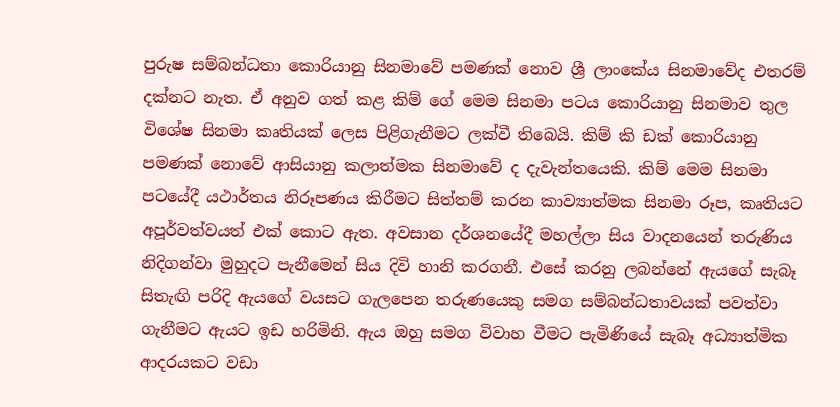පුරුෂ සම්බන්ධතා කොරියානු සිනමාවේ පමණක් නොව ශ්‍රී ලාංකේය සිනමාවේද එතරම් දක්නට නැත. ඒ අනුව ගත් කළ කිම් ගේ මෙම සිනමා පටය කොරියානු සිනමාව තුල විශේෂ සිනමා කෘතියක් ලෙස පිළිගැනීමට ලක්වී තිබෙයි. කිම් කි ඩක් කොරියානු පමණක් නොවේ ආසියානු කලාත්මක සිනමාවේ ද දැවැන්තයෙකි. කිම් මෙම සිනමා පටයේදී යථාර්තය නිරූපණය කිරීමට සිත්තම් කරන කාව්‍යාත්මක සිනමා රූප, කෘතියට අපූර්වත්වයත් එක් කොට ඇත. අවසාන දර්ශනයේදී මහල්ලා සිය වාදනයෙන් තරුණිය නිදිගන්වා මුහුදට පැනීමෙන් සිය දිවි හානි කරගනී. එසේ කරනු ලබන්නේ ඇයගේ සැබෑ සිතැඟි පරිදි ඇයගේ වයසට ගැලපෙන තරුණයෙකු සමග සම්බන්ධතාවයක් පවත්වා ගැනීමට ඇයට ඉඩ හරිමිනි. ඇය ඔහු සමග විවාහ වීමට පැමිණියේ සැබෑ අධ්‍යාත්මික ආදරයකට වඩා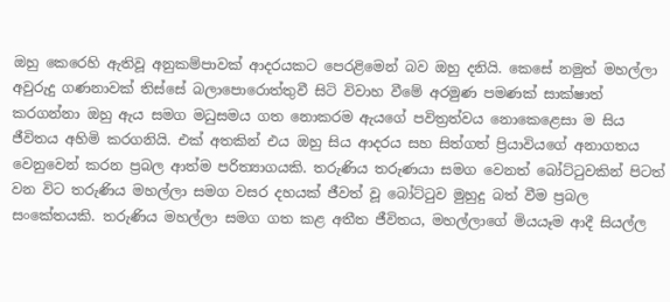ඔහු කෙරෙහි ඇතිවූ අනුකම්පාවක් ආදරයකට පෙරළිමෙන් බව ඔහු දනියි. කෙසේ නමුත් මහල්ලා අවුරුදු ගණනාවක් තිස්සේ බලාපොරොත්තුවී සිටි විවාහ වීමේ අරමුණ පමණක් සාක්ෂාත් කරගන්නා ඔහු ඇය සමග මධුසමය ගත නොකරම ඇයගේ පවිත්‍රත්වය නොකෙළෙසා ම සිය ජීවිතය අහිමි කරගනියි. එක් අතකින් එය ඔහු සිය ආදරය සහ සිත්ගත් ප්‍රියාවියගේ අනාගතය වෙනුවෙන් කරන ප්‍රබල ආත්ම පරිත්‍යාගයකි. තරුණිය තරුණයා සමග වෙනත් බෝට්ටුවකින් පිටත් වන විට තරුණිය මහල්ලා සමග වසර දහයක් ජීවත් වූ බෝට්ටුව මුහුදු බත් වීම ප්‍රබල සංකේතයකි. තරුණිය මහල්ලා සමග ගත කළ අතීත ජීවිතය, මහල්ලාගේ මියයෑම ආදී සියල්ල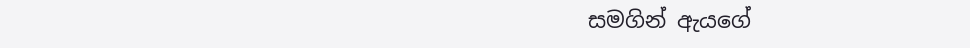සමගින් ඇයගේ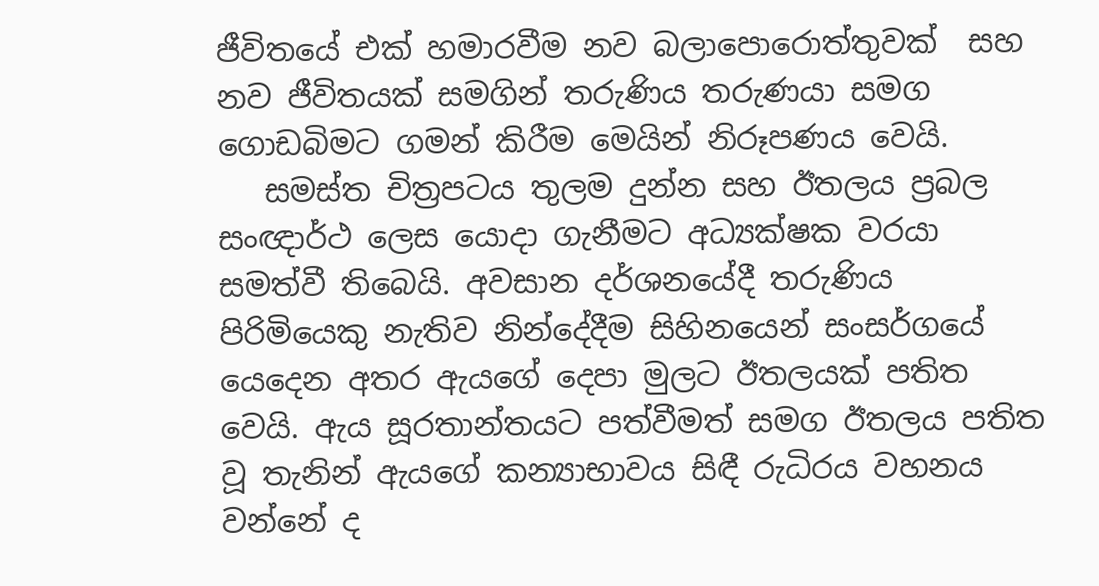ජීවිතයේ එක් හමාරවීම නව බලාපොරොත්තුවක්  සහ නව ජීවිතයක් සමගින් තරුණිය තරුණයා සමග ගොඩබිමට ගමන් කිරීම මෙයින් නිරූපණය වෙයි.
   සමස්ත චිත්‍රපටය තුලම දුන්න සහ ඊතලය ප්‍රබල සංඥාර්ථ ලෙස යොදා ගැනීමට අධ්‍යක්ෂක වරයා සමත්වී තිබෙයි. අවසාන දර්ශනයේදී තරුණිය පිරිමියෙකු නැතිව නින්දේදීම සිහිනයෙන් සංසර්ගයේ යෙදෙන අතර ඇයගේ දෙපා මුලට ඊතලයක් පතිත වෙයි. ඇය සූරතාන්තයට පත්වීමත් සමග ඊතලය පතිත වූ තැනින් ඇයගේ කන්‍යාභාවය සිඳී රුධිරය වහනය වන්නේ ද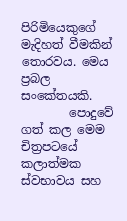පිරිමියෙකුගේ මැදිහත් වීමකින් තොරවය. මෙය ප්‍රබල සංකේතයකි.
        පොදුවේ ගත් කල මෙම චිත්‍රපටයේ කලාත්මක ස්වභාවය සහ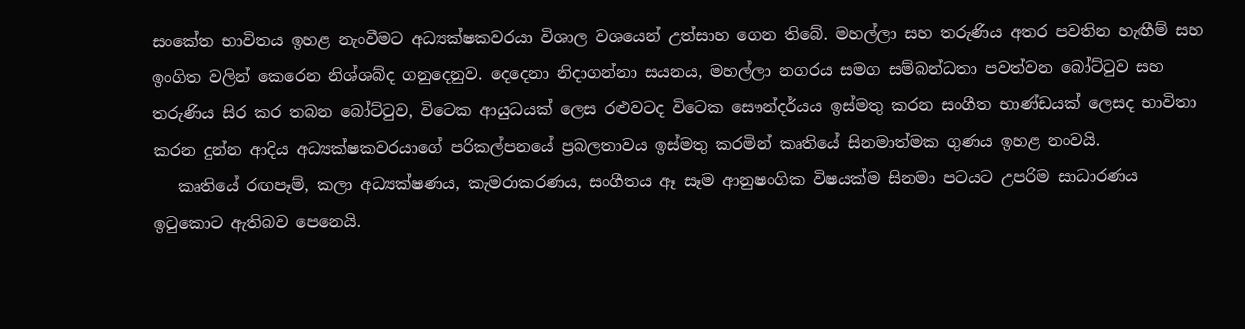සංකේත භාවිතය ඉහළ නැංවීමට අධ්‍යක්ෂකවරයා විශාල වශයෙන් උත්සාහ ගෙන තිබේ. මහල්ලා සහ තරුණිය අතර පවතින හැඟීම් සහ ඉංගිත වලින් කෙරෙන නිශ්ශබ්ද ගනුදෙනුව. දෙදෙනා නිදාගන්නා සයනය, මහල්ලා නගරය සමග සම්බන්ධතා පවත්වන බෝට්ටුව සහ තරුණිය සිර කර තබන බෝට්ටුව, විටෙක ආයුධයක් ලෙස රළුවටද විටෙක සෞන්දර්යය ඉස්මතු කරන සංගීත භාණ්ඩයක් ලෙසද භාවිතා කරන දුන්න ආදිය අධ්‍යක්ෂකවරයාගේ පරිකල්පනයේ ප්‍රබලතාවය ඉස්මතු කරමින් කෘතියේ සිනමාත්මක ගුණය ඉහළ නංවයි.
   කෘතියේ රඟපෑම්, කලා අධ්‍යක්ෂණය, කැමරාකරණය, සංගීතය ඈ සෑම ආනුෂංගික විෂයක්ම සිනමා පටයට උපරිම සාධාරණය ඉටුකොට ඇතිබව පෙනෙයි.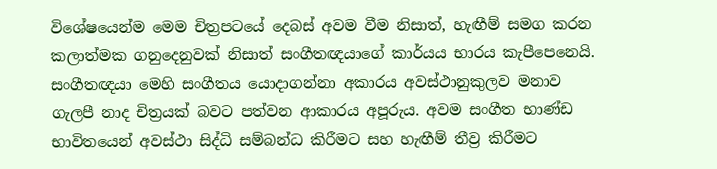විශේෂයෙන්ම මෙම චිත්‍රපටයේ දෙබස් අවම වීම නිසාත්, හැඟීම් සමග කරන කලාත්මක ගනුදෙනුවක් නිසාත් සංගීතඥයාගේ කාර්යය භාරය කැපීපෙනෙයි. සංගීතඥයා මෙහි සංගීතය යොදාගන්නා අකාරය අවස්ථානුකුලව මනාව ගැලපී නාද චිත්‍රයක් බවට පත්වන ආකාරය අපූරුය. අවම සංගීත භාණ්ඩ භාවිතයෙන් අවස්ථා සිද්ධි සම්බන්ධ කිරීමට සහ හැඟීම් තීව්‍ර කිරීමට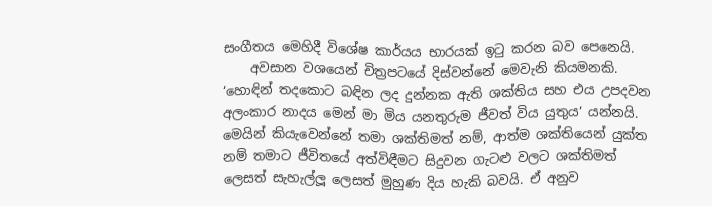සංගීතය මෙහිදී විශේෂ කාර්යය භාරයක් ඉටු කරන බව පෙනෙයි.
    අවසාන වශයෙන් චිත්‍රපටයේ දිස්වන්නේ මෙවැනි කියමනකි. ‘හොඳින් තදකොට බඳින ලද දුන්නක ඇති ශක්තිය සහ එය උපදවන අලංකාර නාදය මෙන් මා මිය යනතුරුම ජීවත් විය යුතුය‘ යන්නයි. මෙයින් කියැවෙන්නේ තමා ශක්තිමත් නම්, ආත්ම ශක්තියෙන් යුක්ත නම් තමාට ජීවිතයේ අත්විඳීමට සිදුවන ගැටළු වලට ශක්තිමත් ලෙසත් සැහැල්ලූ ලෙසත් මුහුණ දිය හැකි බවයි. ඒ අනුව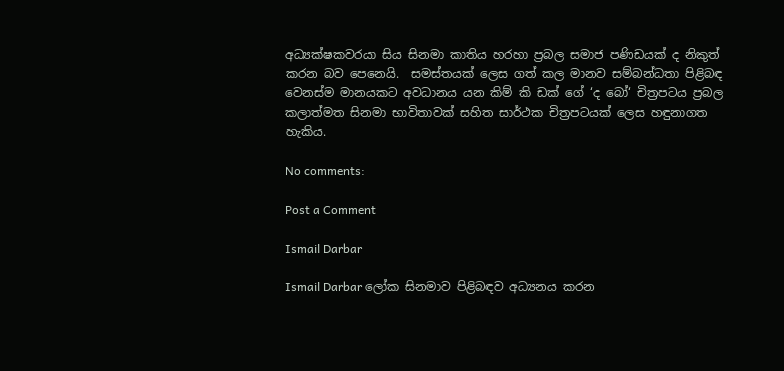අධ්‍යක්ෂකවරයා සිය සිනමා කාතිය හරහා ප්‍රබල සමාජ පණිඩයක් ද නිකුත් කරන බව පෙනෙයි.  සමස්තයක් ලෙස ගත් කල මානව සම්බන්ධතා පිළිබඳ වෙනස්ම මානයකට අවධානය යන කිම් කි ඩක් ගේ ‘ද බෝ‘ චිත්‍රපටය ප්‍රබල කලාත්මත සිනමා භාවිතාවක් සහිත සාර්ථක චිත්‍රපටයක් ලෙස හඳුනාගත හැකිය.

No comments:

Post a Comment

Ismail Darbar

Ismail Darbar ලෝක සිනමාව පිළිබඳව අධ්‍යනය කරන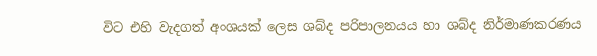විට එහි වැදගත් අංශයක් ලෙස ශබ්ද පරිපාලනයය හා ශබ්ද නිර්මාණකරණය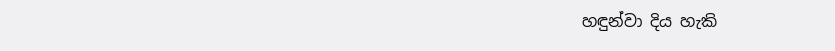හඳුන්වා දිය හැකි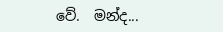වේ.  මන්ද...